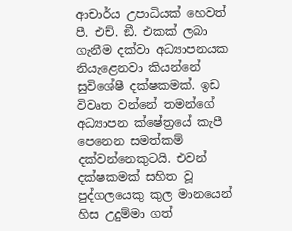ආචාර්ය උපාධියක් හෙවත් පී. එච්. ඞී. එකක් ලබා ගැනීම දක්වා අධ්‍යාපනයක නියැළෙනවා කියන්නේ සුවිශේෂී දක්ෂකමක්. ඉඩ විවෘත වන්නේ තමන්ගේ අධ්‍යාපන ක්ෂේත්‍රයේ කැපී පෙනෙන සමත්කම් දක්වන්නෙකුටයි. එවන් දක්ෂකමක් සහිත වූ පුද්ගලයෙකු කුල මානයෙන් හිස උදුම්මා ගත්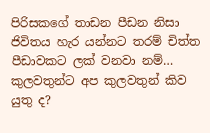පිරිසකගේ තාඩන පීඩන නිසා ජිවිතය හැර යන්නට තරම් චිත්ත පීඩාවකට ලක් වනවා නම්… කුලවතුන්ට අප කුලවතුන් කිව යුතු ද?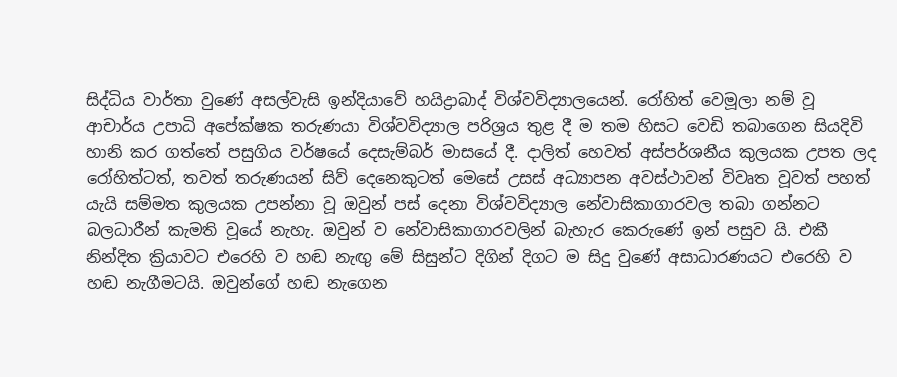සිද්ධිය වාර්තා වුණේ අසල්වැසි ඉන්දියාවේ හයිද්‍රාබාද් විශ්වවිද්‍යාලයෙන්. රෝහිත් වෙමූලා නම් වූ ආචාර්ය උපාධි අපේක්ෂක තරුණයා විශ්වවිද්‍යාල පරිශ්‍රය තුළ දී ම තම හිසට වෙඩි තබාගෙන සියදිවි හානි කර ගත්තේ පසුගිය වර්ෂයේ දෙසැම්බර් මාසයේ දී. දාලිත් හෙවත් අස්පර්ශනීය කුලයක උපත ලද රෝහිත්ටත්, තවත් තරුණයන් සිව් දෙනෙකුටත් මෙසේ උසස් අධ්‍යාපන අවස්ථාවන් විවෘත වූවත් පහත් යැයි සම්මත කුලයක උපන්නා වූ ඔවුන් පස් දෙනා විශ්වවිද්‍යාල නේවාසිකාගාරවල තබා ගන්නට බලධාරීන් කැමති වූයේ නැහැ. ඔවුන් ව නේවාසිකාගාරවලින් බැහැර කෙරුණේ ඉන් පසුව යි. එකී නින්දිත ක්‍රියාවට එරෙහි ව හඬ නැඟු මේ සිසුන්ට දිගින් දිගට ම සිදු වුණේ අසාධාරණයට එරෙහි ව හඬ නැගීමටයි. ඔවුන්ගේ හඬ නැගෙන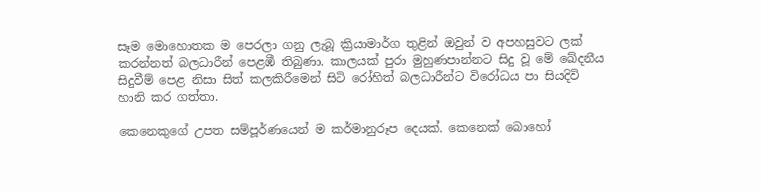සෑම මොහොතක ම පෙරලා ගනු ලැබූ ක්‍රියාමාර්ග තුළින් ඔවුන් ව අපහසුවට ලක් කරන්නත් බලධාරීන් පෙළඹී තිබුණා. කාලයක් පුරා මුහුණපාන්නට සිදු වූ මේ ඛේදනීය සිදුවීම් පෙළ නිසා සිත් කලකිරීමෙන් සිටි රෝහිත් බලධාරීන්ට විරෝධය පා සියදිවි හානි කර ගත්තා.

කෙනෙකුගේ උපත සම්පූර්ණයෙන් ම කර්මානුරූප දෙයක්. කෙනෙක් බොහෝ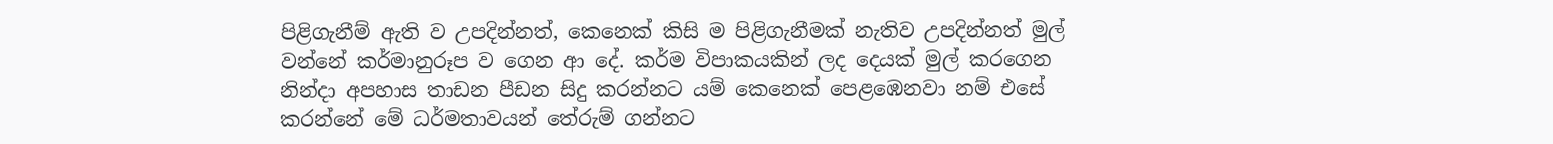පිළිගැනීම් ඇති ව උපදින්නත්, කෙනෙක් කිසි ම පිළිගැනීමක් නැතිව උපදින්නත් මුල් වන්නේ කර්මානුරූප ව ගෙන ආ දේ. කර්ම විපාකයකින් ලද දෙයක් මුල් කරගෙන නින්දා අපහාස තාඩන පීඩන සිදු කරන්නට යම් කෙනෙක් පෙළඹෙනවා නම් එසේ කරන්නේ මේ ධර්මතාවයන් තේරුම් ගන්නට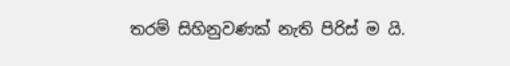තරම් සිහිනුවණක් නැති පිරිස් ම යි.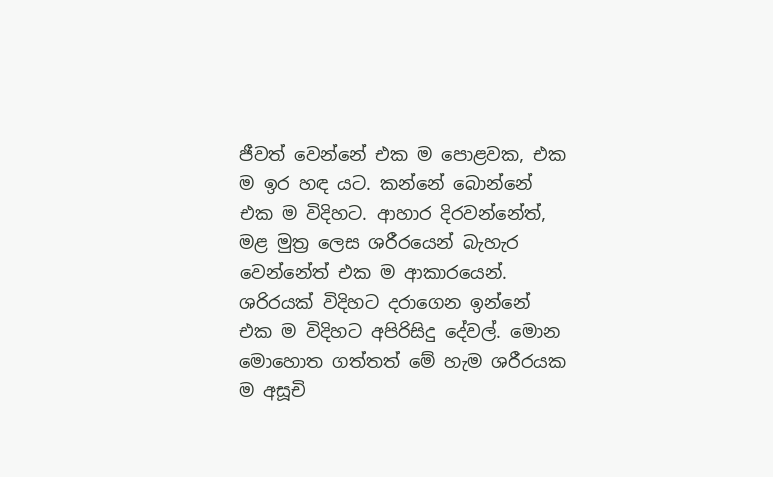ජීවත් වෙන්නේ එක ම පොළවක, එක ම ඉර හඳ යට. කන්නේ බොන්නේ එක ම විදිහට. ආහාර දිරවන්නේත්, මළ මුත්‍ර ලෙස ශරීරයෙන් බැහැර වෙන්නේත් එක ම ආකාරයෙන්. ශරිරයක් විදිහට දරාගෙන ඉන්නේ එක ම විදිහට අපිරිසිදු දේවල්. මොන මොහොත ගත්තත් මේ හැම ශරීරයක ම අසූචි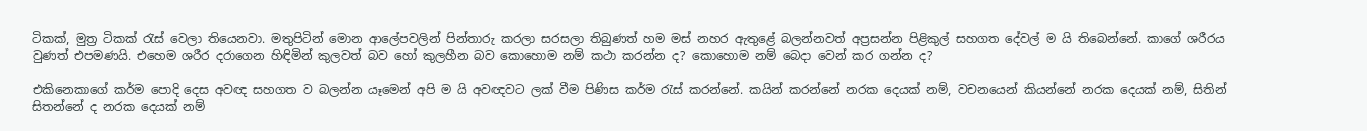ටිකක්, මුත්‍ර ටිකක් රැස් වෙලා තියෙනවා. මතුපිටින් මොන ආලේපවලින් පින්තාරු කරලා සරසලා තිබුණත් හම මස් නහර ඇතුළේ බලන්නවත් අප්‍රසන්න පිළිකුල් සහගත දේවල් ම යි තිබෙන්නේ. කාගේ ශරීරය වුණත් එපමණයි. එහෙම ශරීර දරාගෙන හිඳිමින් කුලවත් බව හෝ කුලහීන බව කොහොම නම් කථා කරන්න ද? කොහොම නම් බෙදා වෙන් කර ගන්න ද?

එකිනෙකාගේ කර්ම පොදි දෙස අවඥ සහගත ව බලන්න යෑමෙන් අපි ම යි අවඥවට ලක් වීම පිණිස කර්ම රැස් කරන්නේ. කයින් කරන්නේ නරක දෙයක් නම්, වචනයෙන් කියන්නේ නරක දෙයක් නම්, සිතින් සිතන්නේ ද නරක දෙයක් නම්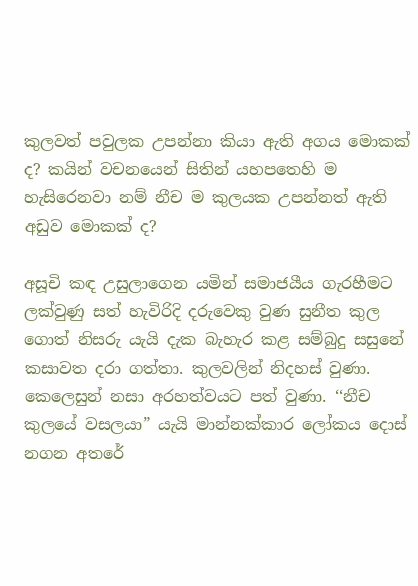කුලවත් පවුලක උපන්නා කියා ඇති අගය මොකක් ද? කයින් වචනයෙන් සිතින් යහපතෙහි ම හැසිරෙනවා නම් නීච ම කුලයක උපන්නත් ඇති අඩුව මොකක් ද?

අසූචි කඳ උසුලාගෙන යමින් සමාජයීය ගැරහීමට ලක්වුණු සත් හැවිරිදි දරුවෙකු වුණ සුනීත කුල ගොත් නිසරු යැයි දැක බැහැර කළ සම්බුදු සසුනේ කසාවත දරා ගත්තා. කුලවලින් නිදහස් වුණා. කෙලෙසුන් නසා අරහත්වයට පත් වුණා. ‘‘නීච කුලයේ වසලයා” යැයි මාන්නක්කාර ලෝකය දොස් නගන අතරේ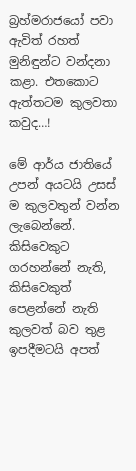බ්‍රහ්මරාජයෝ පවා ඇවිත් රහත් මුනිඳුන්ට වන්දනා කළා. එතකොට ඇත්තටම කුලවතා කවුද…!

මේ ආර්ය ජාතියේ උපන් අයටයි උසස් ම කුලවතුන් වන්න ලැබෙන්නේ. කිසිවෙකුට ගරහන්නේ නැති, කිසිවෙකුත් පෙළන්නේ නැති කුලවත් බව තුළ ඉපදීමටයි අපත්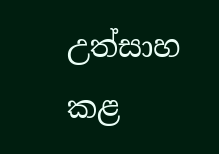උත්සාහ කළ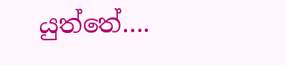යුත්තේ….